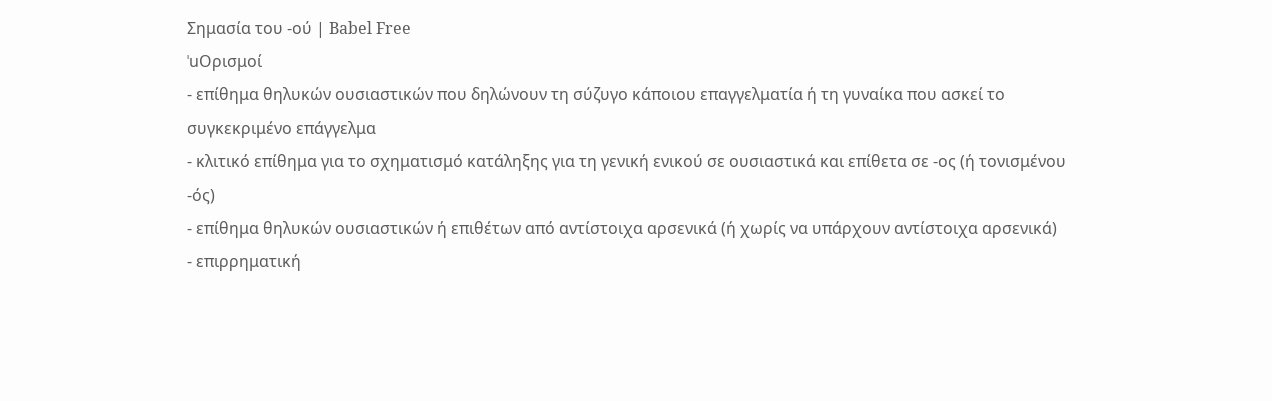Σημασία του -ού | Babel Free
ˈuΟρισμοί
- επίθημα θηλυκών ουσιαστικών που δηλώνουν τη σύζυγο κάποιου επαγγελματία ή τη γυναίκα που ασκεί το συγκεκριμένο επάγγελμα
- κλιτικό επίθημα για το σχηματισμό κατάληξης για τη γενική ενικού σε ουσιαστικά και επίθετα σε -ος (ή τονισμένου -ός)
- επίθημα θηλυκών ουσιαστικών ή επιθέτων από αντίστοιχα αρσενικά (ή χωρίς να υπάρχουν αντίστοιχα αρσενικά)
- επιρρηματική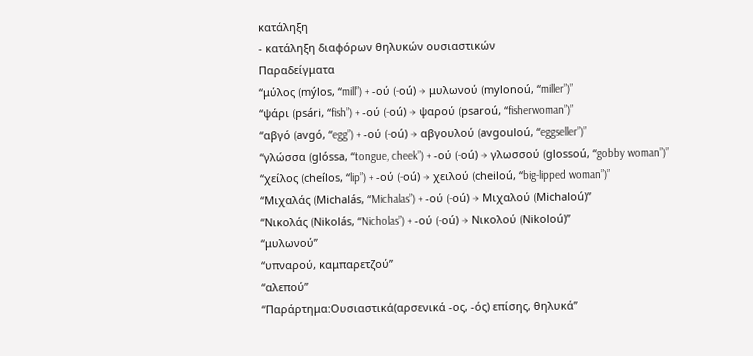κατάληξη
- κατάληξη διαφόρων θηλυκών ουσιαστικών
Παραδείγματα
“μύλος (mýlos, “mill”) + -ού (-oú) → μυλωνού (mylonoú, “miller”)”
“ψάρι (psári, “fish”) + -ού (-oú) → ψαρού (psaroú, “fisherwoman”)”
“αβγό (avgó, “egg”) + -ού (-oú) → αβγουλού (avgouloú, “eggseller”)”
“γλώσσα (glóssa, “tongue, cheek”) + -ού (-oú) → γλωσσού (glossoú, “gobby woman”)”
“χείλος (cheílos, “lip”) + -ού (-oú) → χειλού (cheiloú, “big-lipped woman”)”
“Μιχαλάς (Michalás, “Michalas”) + -ού (-oú) → Μιχαλού (Michaloú)”
“Νικολάς (Nikolás, “Nicholas”) + -ού (-oú) → Νικολού (Nikoloú)”
“μυλωνού”
“υπναρού, καμπαρετζού”
“αλεπού”
“Παράρτημα:Ουσιαστικά(αρσενικά -ος, -ός) επίσης, θηλυκά”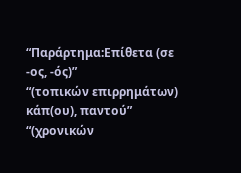“Παράρτημα:Επίθετα (σε -ος, -ός)”
“(τοπικών επιρρημάτων) κάπ(ου), παντού”
“(χρονικών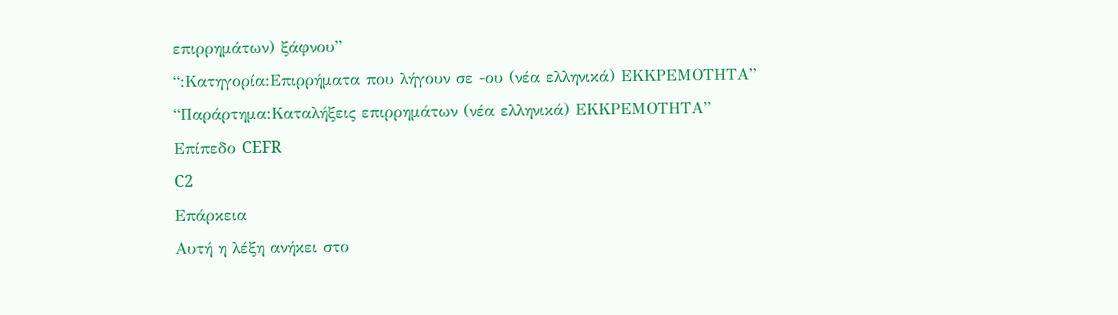επιρρημάτων) ξάφνου”
“:Κατηγορία:Επιρρήματα που λήγουν σε -ου (νέα ελληνικά) ΕΚΚΡΕΜΟΤΗΤΑ”
“Παράρτημα:Καταλήξεις επιρρημάτων (νέα ελληνικά) ΕΚΚΡΕΜΟΤΗΤΑ”
Επίπεδο CEFR
C2
Επάρκεια
Αυτή η λέξη ανήκει στο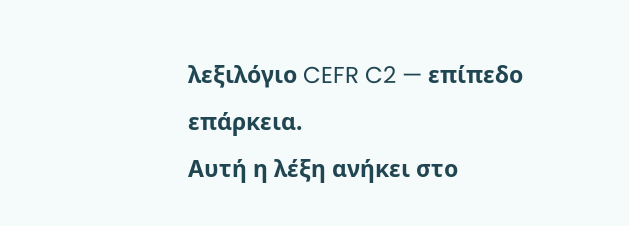λεξιλόγιο CEFR C2 — επίπεδο επάρκεια.
Αυτή η λέξη ανήκει στο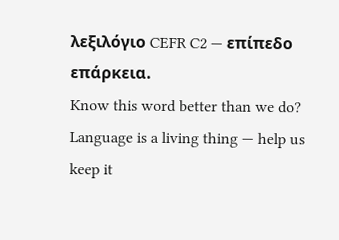λεξιλόγιο CEFR C2 — επίπεδο επάρκεια.
Know this word better than we do? Language is a living thing — help us keep it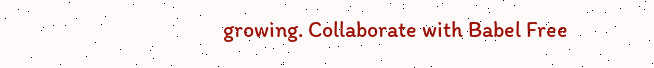growing. Collaborate with Babel Free